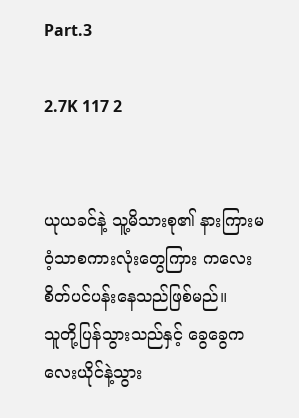Part.3

2.7K 117 2


ယုယခင်နဲ့ သူ့မိသားစု၏ နားကြားမဝံ့သာစကားလုံးတွေကြား ကလေး စိတ်ပင်ပန်းနေသည်ဖြစ်မည်။
သူတို့ပြန်သွားသည်နှင့် ခွေခွေကလေးယိုင်နဲ့သွား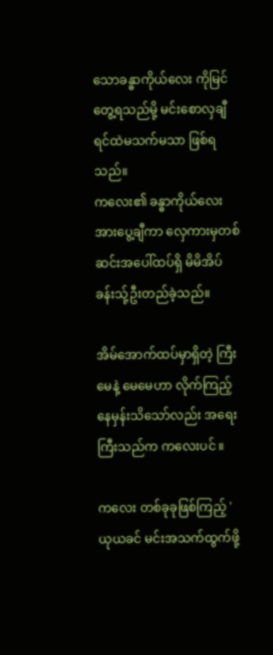သောခန္ဓာကိုယ်လေး ကိုမြင်တွေ့ရသည်မို့ မင်းစောလှချီ ရင်ထဲမသက်မသာ ဖြစ်ရသည်။
ကလေး၏ ခန္ဓာကိုယ်လေးအားပွေ့ချီကာ လှေကားမှတစ်ဆင်းအပေါ်ထပ်ရှိ မိမိအိပ်ခန်းသ်ု့ဦးတည်ခဲ့သည်။

အိမ်အောက်ထပ်မှာရှိတဲ့ ကြီးမေနဲ့ မေမေဟာ လိုက်ကြည့်နေမှန်းသိသော်လည်း အရေးကြီးသည်က ကလေးပင် ။

ကလေး တစ်ခုခုဖြစ်ကြည့် 'ယုယခင် မင်းအသက်ထွက်ဖို့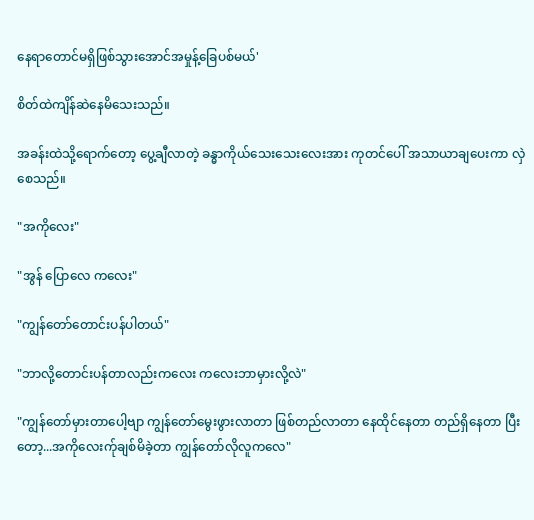နေရာတောင်မရှိဖြစ်သွားအောင်အမှုန့်ခြေပစ်မယ်'

စိတ်ထဲကျိန်ဆဲနေမိသေးသည်။

အခန်းထဲသို့ရောက်တော့ ပွေ့ချီလာတဲ့ ခန္ဓာကိုယ်သေးသေးလေးအား ကုတင်ပေါ် အသာယာချပေးကာ လှဲစေသည်။

"အကိုလေး"

"အွန် ပြောလေ ကလေး"

"ကျွန်တော်တောင်းပန်ပါတယ်"

"ဘာလို့တောင်းပန်တာလည်းကလေး ကလေးဘာမှားလို့လဲ"

"ကျွန်တော်မှားတာပေါ့ဗျာ ကျွန်တော်မွေးဖွားလာတာ ဖြစ်တည်လာတာ နေထိုင်နေတာ တည်ရှိနေတာ ပြီးတော့...အကိုလေးက်ုချစ်မိခဲ့တာ ကျွန်တော်လိုလူကလေ"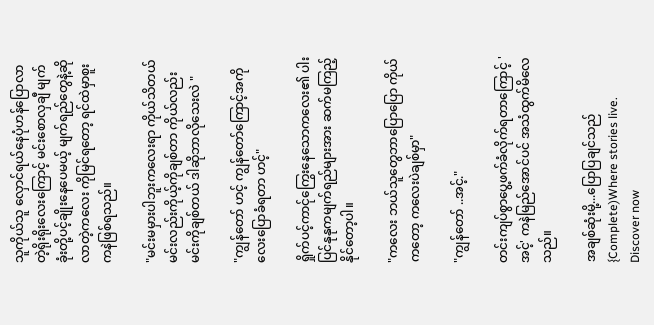သူကိုယ်သူ လှောင်ရယ်နေပုံဟန်ပြောလာတဲ့ရိုးရိုးလေးကြောင့် မင်းစောလှချီ မျက်ခုံးတို့ပင့်ချိုးနေပေမယ့် မျက်ရည်တွေနဲ့ဆိုလာတဲ့ကလေး ကိုမြင်ရတော့ ရင်ထဲမှာစူးကနဲဖြစ်ရသည်။

"မင်းမမှားပါဘူးကလေးရာ ကိုယ်သိတယ် မင်းလည်းကိုယ့်ကိုချစ်တာ ကိုယ်လည်းမင်းကိုချစ်တယ် ဒါဆိုဘာလိုသေးလဲ "

"ကျွန်တော် ဟင့် ကျွန်တော်ကြောင့်အကိုလေးပြောခံရတာ ဟင့်"

ရှိုက်ပင့်ကာင်ုကြွေးနေသောကလေး၏ ပါးပြင်နုနုကမျက်ရည်များအား ဆက်မကြည့်နိုင်တော့ပါ။

"ကလေး ဘယ်သူတွေဘာပြောပြော ကိုယ်ကတော့ ကလေးပဲချစ်မှာ"

"ကျွန်တော် ..အင့်."

တင်းကျပ်စွာပွေ့ဖက်ခံလိုက်ရတာကြောင့် 'အင့်' ကနဲမြည်အောင်ပင် အသံထွက်မိလေသည်။

အချစ်ဆုံးမို့...ပြောပြချင်သည်{Complete)Where stories live. Discover now